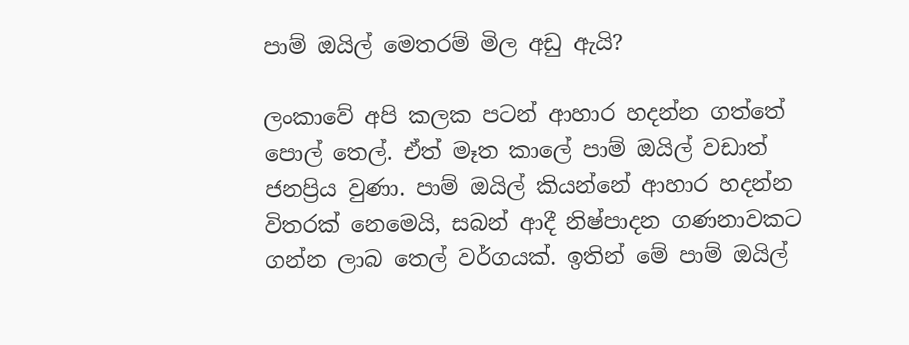පාම් ඔයිල් මෙතරම් මිල අඩු ඇයි?

ලංකාවේ අපි කලක පටන් ආහාර හදන්න ගත්තේ පොල් තෙල්. ඒත් මෑත කාලේ පාම් ඔයිල් වඩාත් ජනප්‍රිය වුණා. පාම් ඔයිල් කියන්නේ ආහාර හදන්න විතරක් නෙමෙයි, සබන් ආදී නිෂ්පාදන ගණනාවකට ගන්න ලාබ තෙල් වර්ගයක්. ඉතින් මේ පාම් ඔයිල්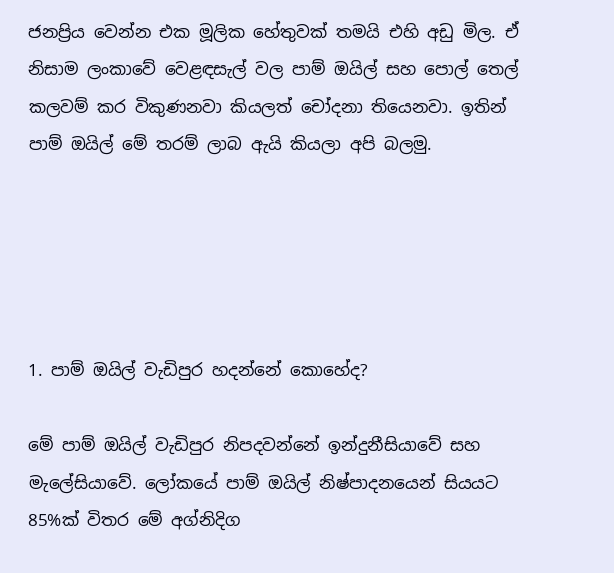ජනප්‍රිය වෙන්න එක මූලික හේතුවක් තමයි එහි අඩු මිල. ඒ නිසාම ලංකාවේ වෙළඳසැල් වල පාම් ඔයිල් සහ පොල් තෙල් කලවම් කර විකුණනවා කියලත් චෝදනා තියෙනවා. ඉතින් පාම් ඔයිල් මේ තරම් ලාබ ඇයි කියලා අපි බලමු.





1. පාම් ඔයිල් වැඩිපුර හදන්නේ කොහේද?

මේ පාම් ඔයිල් වැඩිපුර නිපදවන්නේ ඉන්දුනීසියාවේ සහ මැලේසියාවේ. ලෝකයේ පාම් ඔයිල් නිෂ්පාදනයෙන් සියයට 85%ක් විතර මේ අග්නිදිග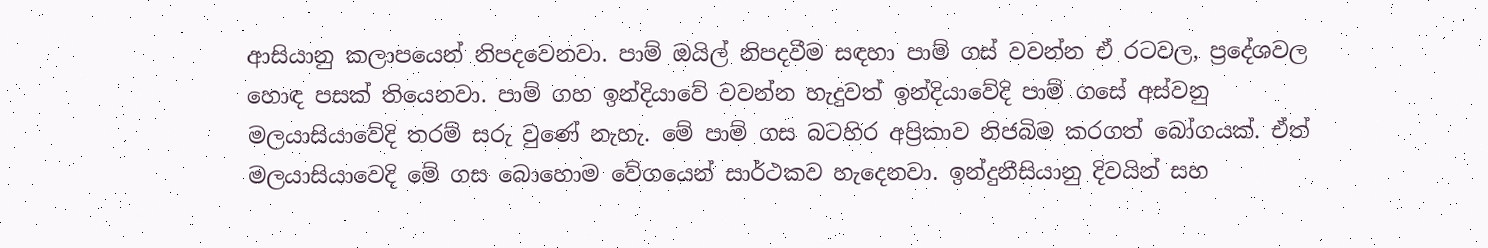ආසියානු කලාපයෙන් නිපදවෙනවා. පාම් ඔයිල් නිපදවීම සඳහා පාම් ගස් වවන්න ඒ රටවල, ප්‍රදේශවල හොඳ පසක් තියෙනවා. පාම් ගහ ඉන්දියාවේ වවන්න හැදුවත් ඉන්දියාවේදි පාම් ගසේ අස්වනු මලයාසියාවේදි තරම් සරු වුණේ නැහැ. මේ පාම් ගස බටහිර අප්‍රිකාව නිජබිම කරගත් බෝගයක්. ඒත් මලයාසියාවෙදි මේ ගස බොහොම වේගයෙන් සාර්ථකව හැදෙනවා. ඉන්දුනීසියානු දිවයින් සහ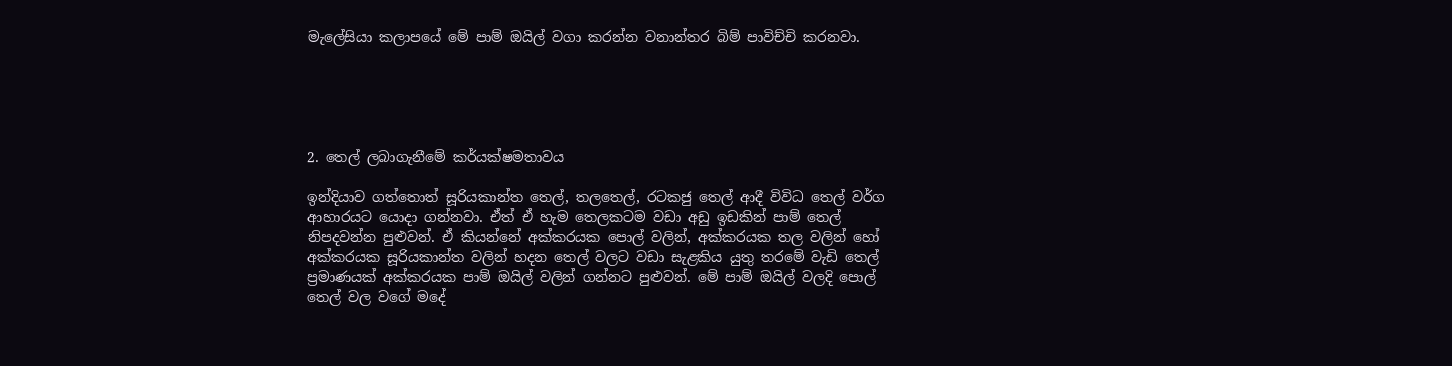මැලේසියා කලාපයේ මේ පාම් ඔයිල් වගා කරන්න වනාන්තර බිම් පාවිච්චි කරනවා.





2. තෙල් ලබාගැනීමේ කර්යක්ෂමතාවය

ඉන්දියාව ගත්තොත් සූරියකාන්ත තෙල්, තලතෙල්, රටකජු තෙල් ආදී විවිධ තෙල් වර්ග ආහාරයට යොදා ගන්නවා. ඒත් ඒ හැම තෙලකටම වඩා අඩු ඉඩකින් පාම් තෙල් නිපදවන්න පුළුවන්. ඒ කියන්නේ අක්කරයක පොල් වලින්, අක්කරයක තල වලින් හෝ අක්කරයක සූරියකාන්ත වලින් හදන තෙල් වලට වඩා සැළකිය යුතු තරමේ වැඩි තෙල් ප්‍රමාණයක් අක්කරයක පාම් ඔයිල් වලින් ගන්නට පුළුවන්. මේ පාම් ඔයිල් වලදි පොල් තෙල් වල වගේ මදේ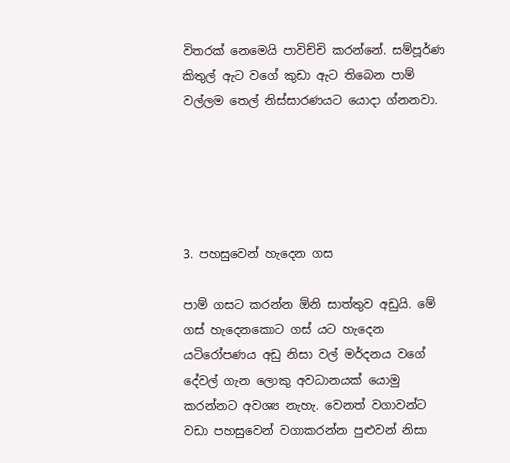විතරක් නෙමෙයි පාවිච්චි කරන්නේ. සම්පූර්ණ කිතුල් ඇට වගේ කුඩා ඇට තිබෙන පාම් වල්ලම තෙල් නිස්සාරණයට යොදා ග්නනවා.





3. පහසුවෙන් හැදෙන ගස

පාම් ගසට කරන්න ඕනි සාත්තුව අඩුයි. මේ ගස් හැදෙනකොට ගස් යට හැදෙන යටිරෝපණය අඩු නිසා වල් මර්දනය වගේ දේවල් ගැන ලොකු අවධානයක් යොමු කරන්නට අවශ්‍ය නැහැ. වෙනත් වගාවන්ට වඩා පහසුවෙන් වගාකරන්න පුළුවන් නිසා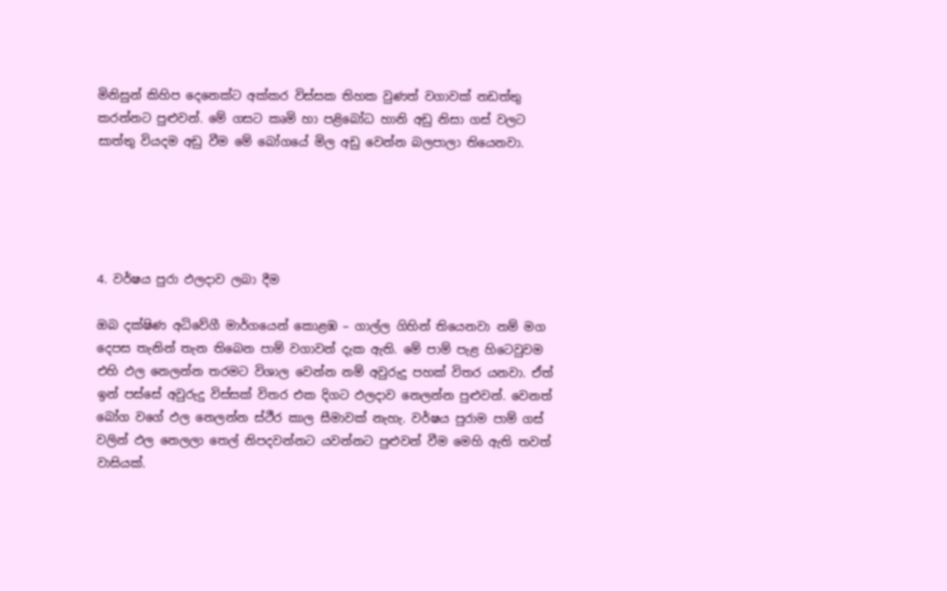මිනිසුන් කිහිප දෙනෙක්ට අක්කර විස්සක තිහක වුණත් වගාවක් නඩත්තු කරන්නට පුළුවන්. මේ ගසට කෘමි හා පළිබෝධ හානි අඩු නිසා ගස් වලට සාත්තු වියදම අඩු වීම මේ බෝගයේ මිල අඩු වෙන්න බලපාලා තියෙනවා.





4. වර්ෂය පුරා ඵලදාව ලබා දීම

ඔබ දක්ෂිණ අධිවේගී මාර්ගයෙන් කොළඹ – ගාල්ල ගිහින් තියෙනවා නම් මග දෙපස තැනින් තැන තිබෙන පාම් වගාවන් දැක ඇති. මේ පාම් පැළ හිටෙවුවම එහි ඵල නෙලන්න තරමට විශාල වෙන්න නම් අවුරුදු පහක් විතර යනවා. ඒත් ඉන් පස්සේ අවුරුදු විස්සක් විතර එක දිගට ඵලදාව නෙලන්න පුළුවන්. වෙනත් බෝග වගේ ඵල නෙලන්න ස්ථීර කාල සීමාවක් නැහැ. වර්ෂය පුරාම පාම් ගස් වලින් ඵල නෙලලා තෙල් නිපදවන්නට යවන්නට පුළුවන් වීම මෙහි ඇති තවත් වාසියක්.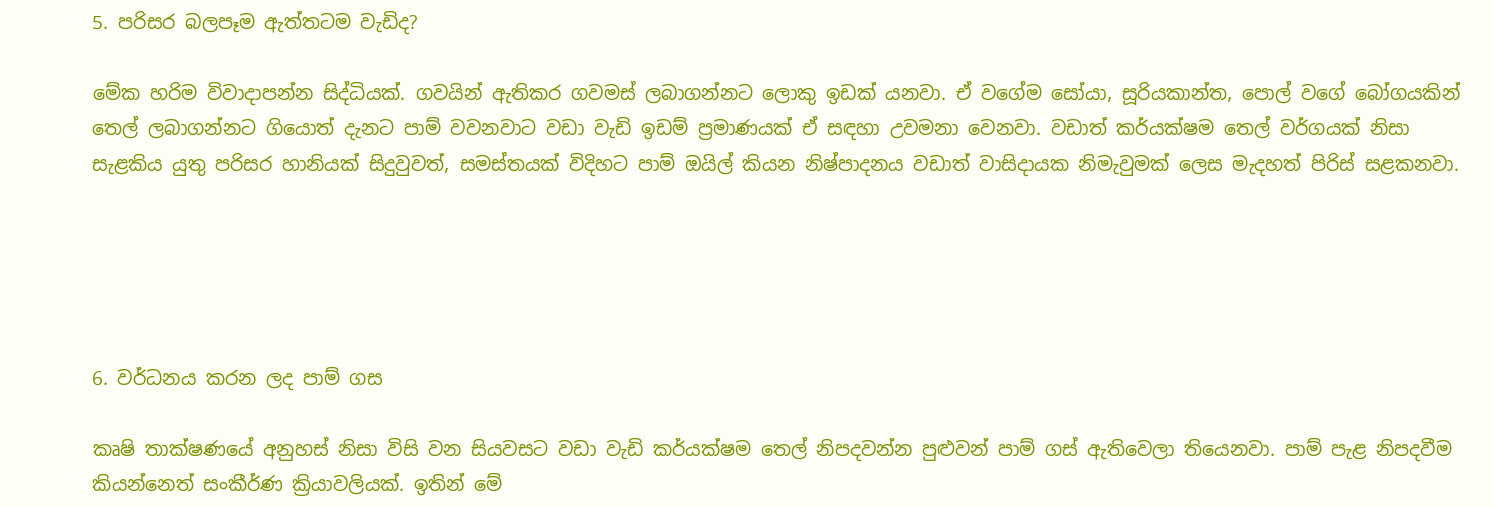5. පරිසර බලපෑම ඇත්තටම වැඩිද?

මේක හරිම විවාදාපන්න සිද්ධියක්. ගවයින් ඇතිකර ගවමස් ලබාගන්නට ලොකු ඉඩක් යනවා. ඒ වගේම සෝයා, සූරියකාන්ත, පොල් වගේ බෝගයකින් තෙල් ලබාගන්නට ගියොත් දැනට පාම් වවනවාට වඩා වැඩි ඉඩම් ප්‍රමාණයක් ඒ සඳහා උවමනා වෙනවා. වඩාත් කර්යක්ෂම තෙල් වර්ගයක් නිසා සැළකිය යුතු පරිසර හානියක් සිදුවුවත්, සමස්තයක් විදිහට පාම් ඔයිල් කියන නිෂ්පාදනය වඩාත් වාසිදායක නිමැවුමක් ලෙස මැදහත් පිරිස් සළකනවා.





6. වර්ධනය කරන ලද පාම් ගස

කෘෂි තාක්ෂණයේ අනුහස් නිසා විසි වන සියවසට වඩා වැඩි කර්යක්ෂම තෙල් නිපදවන්න පුළුවන් පාම් ගස් ඇතිවෙලා තියෙනවා. පාම් පැළ නිපදවීම කියන්නෙත් සංකීර්ණ ක්‍රියාවලියක්. ඉතින් මේ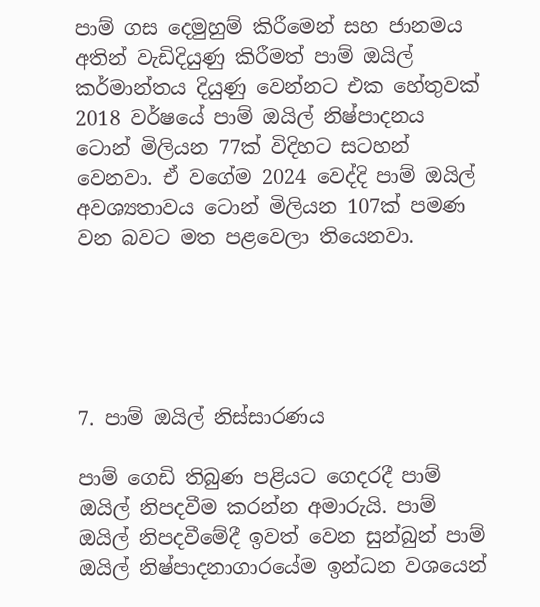පාම් ගස දෙමුහුම් කිරීමෙන් සහ ජානමය අතින් වැඩිදියුණු කිරීමත් පාම් ඔයිල් කර්මාන්තය දියුණු වෙන්නට එක හේතුවක් 2018 වර්ෂයේ පාම් ඔයිල් නිෂ්පාදනය ටොන් මිලියන 77ක් විදිහට සටහන් වෙනවා. ඒ වගේම 2024 වෙද්දි පාම් ඔයිල් අවශ්‍යතාවය ටොන් මිලියන 107ක් පමණ වන බවට මත පළවෙලා තියෙනවා.





7. පාම් ඔයිල් නිස්සාරණය

පාම් ගෙඩි තිබුණ පළියට ගෙදරදී පාම් ඔයිල් නිපදවීම කරන්න අමාරුයි. පාම් ඔයිල් නිපදවීමේදී ඉවත් වෙන සුන්බුන් පාම් ඔයිල් නිෂ්පාදනාගාරයේම ඉන්ධන වශයෙන්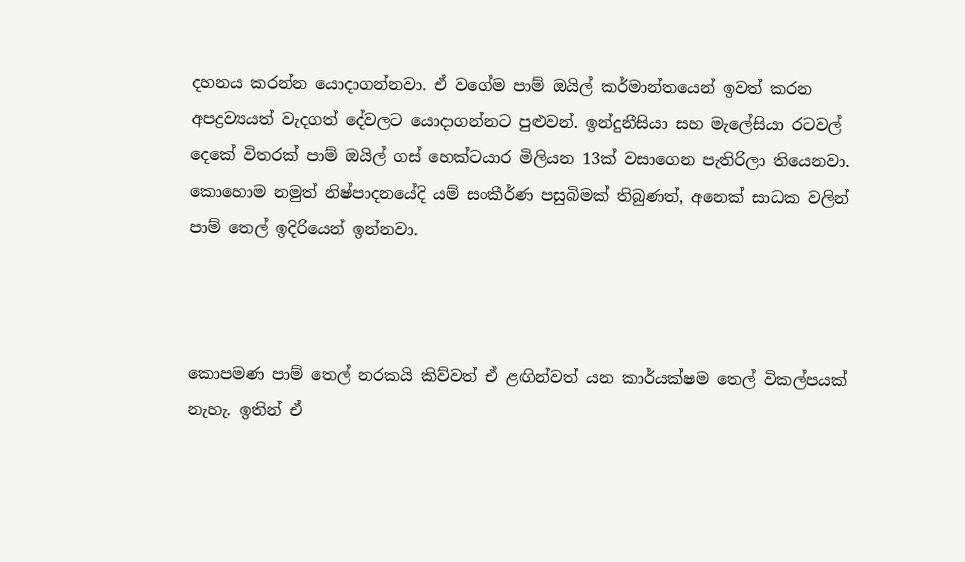දහනය කරන්න යොදාගන්නවා. ඒ වගේම පාම් ඔයිල් කර්මාන්තයෙන් ඉවත් කරන අපද්‍රව්‍යයත් වැදගත් දේවලට යොදාගන්නට පුළුවන්. ඉන්දුනීසියා සහ මැලේසියා රටවල් දෙකේ විතරක් පාම් ඔයිල් ගස් හෙක්ටයාර මිලියන 13ක් වසාගෙන පැතිරිලා තියෙනවා. කොහොම නමුත් නිෂ්පාදනයේදි යම් සංකීර්ණ පසුබිමක් තිබුණත්, අනෙක් සාධක වලින් පාම් තෙල් ඉදිරියෙන් ඉන්නවා.



කොපමණ පාම් තෙල් නරකයි කිව්වත් ඒ ළඟින්වත් යන කාර්යක්ෂම තෙල් විකල්පයක් නැහැ. ඉතින් ඒ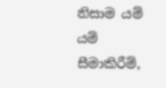නිසාම යම් යම් සීමාකිරීම්,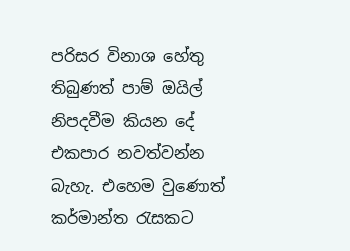පරිසර විනාශ හේතු තිබුණත් පාම් ඔයිල් නිපදවීම කියන දේ එකපාර නවත්වන්න බැහැ. එහෙම වුණොත් කර්මාන්ත රැසකට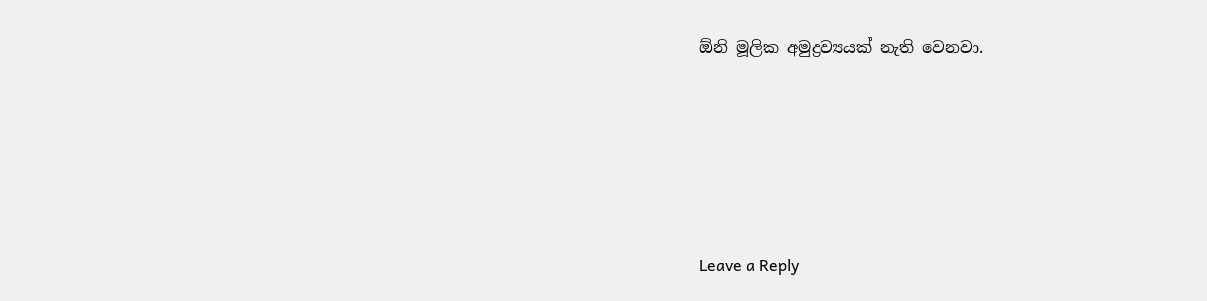ඕනි මූලික අමුද්‍රව්‍යයක් නැති වෙනවා.





Leave a Reply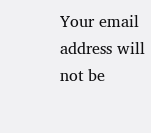Your email address will not be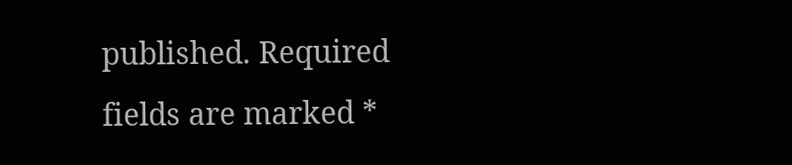published. Required fields are marked *